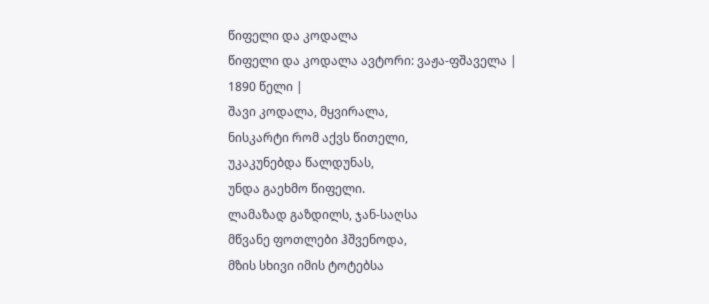წიფელი და კოდალა
წიფელი და კოდალა ავტორი: ვაჟა-ფშაველა |
1890 წელი |
შავი კოდალა, მყვირალა,
ნისკარტი რომ აქვს წითელი,
უკაკუნებდა წალდუნას,
უნდა გაეხმო წიფელი.
ლამაზად გაზდილს, ჯან-საღსა
მწვანე ფოთლები ჰშვენოდა,
მზის სხივი იმის ტოტებსა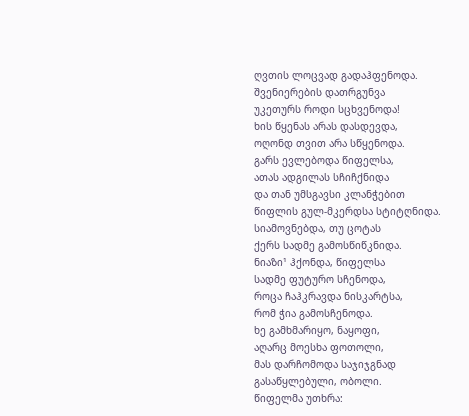ღვთის ლოცვად გადაჰფენოდა.
შვენიერების დათრგუნვა
უკეთურს როდი სცხვენოდა!
ხის წყენას არას დასდევდა,
ოღონდ თვით არა სწყენოდა.
გარს ევლებოდა წიფელსა,
ათას ადგილას სჩიჩქნიდა
და თან უმსგავსი კლანჭებით
წიფლის გულ-მკერდსა სტიტღნიდა.
სიამოვნებდა, თუ ცოტას
ქერს სადმე გამოსწიწკნიდა.
ნიაზი¹ ჰქონდა, წიფელსა
სადმე ფუტურო სჩენოდა,
როცა ჩაჰკრავდა ნისკარტსა,
რომ ჭია გამოსჩენოდა.
ხე გამხმარიყო, ნაყოფი,
აღარც მოესხა ფოთოლი,
მას დარჩომოდა საჯიჯგნად
გასაწყლებული, ობოლი.
წიფელმა უთხრა: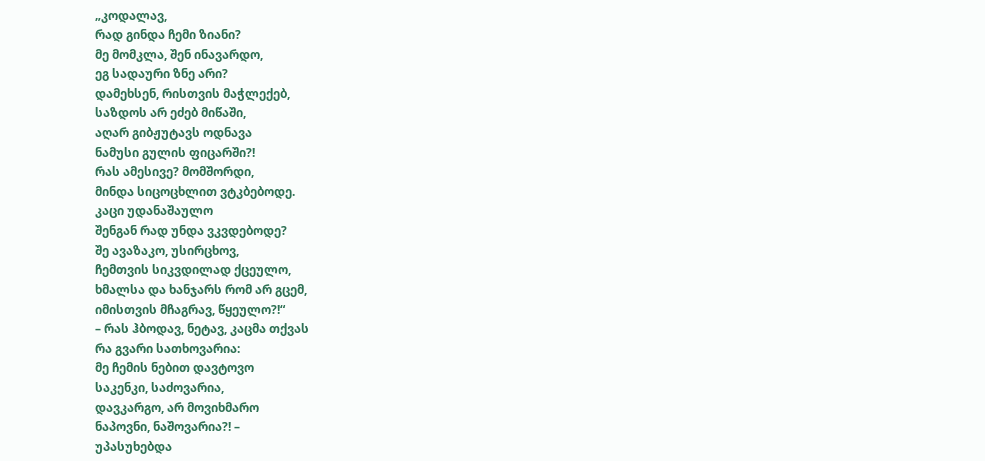„კოდალავ,
რად გინდა ჩემი ზიანი?
მე მომკლა, შენ ინავარდო,
ეგ სადაური ზნე არი?
დამეხსენ, რისთვის მაჭლექებ,
საზდოს არ ეძებ მიწაში,
აღარ გიბჟუტავს ოდნავა
ნამუსი გულის ფიცარში?!
რას ამესივე? მომშორდი,
მინდა სიცოცხლით ვტკბებოდე.
კაცი უდანაშაულო
შენგან რად უნდა ვკვდებოდე?
შე ავაზაკო, უსირცხოვ,
ჩემთვის სიკვდილად ქცეულო,
ხმალსა და ხანჯარს რომ არ გცემ,
იმისთვის მჩაგრავ, წყეულო?!“
– რას ჰბოდავ, ნეტავ, კაცმა თქვას
რა გვარი სათხოვარია:
მე ჩემის ნებით დავტოვო
საკენკი, საძოვარია,
დავკარგო, არ მოვიხმარო
ნაპოვნი, ნაშოვარია?! –
უპასუხებდა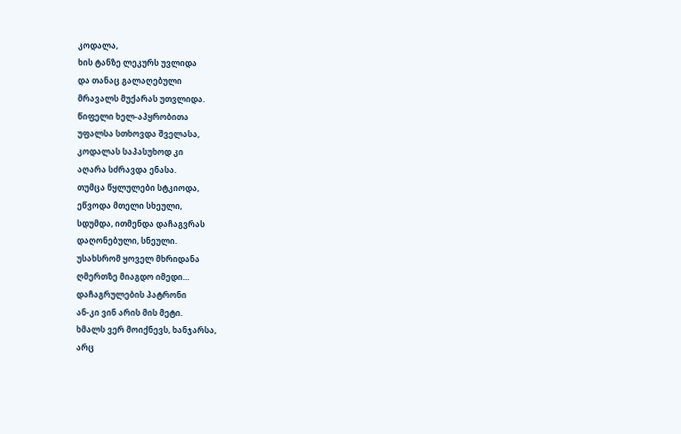კოდალა,
ხის ტანზე ლეკურს უვლიდა
და თანაც გალაღებული
მრავალს მუქარას უთვლიდა.
წიფელი ხელ-აპყრობითა
უფალსა სთხოვდა შველასა,
კოდალას საპასუხოდ კი
აღარა სძრავდა ენასა.
თუმცა წყლულები სტკიოდა,
ეწვოდა მთელი სხეული,
სდუმდა, ითმენდა დაჩაგვრას
დაღონებული, სნეული.
უსახსრომ ყოველ მხრიდანა
ღმერთზე მიაგდო იმედი…
დაჩაგრულების პატრონი
ან-კი ვინ არის მის მეტი.
ხმალს ვერ მოიქნევს, ხანჯარსა,
არც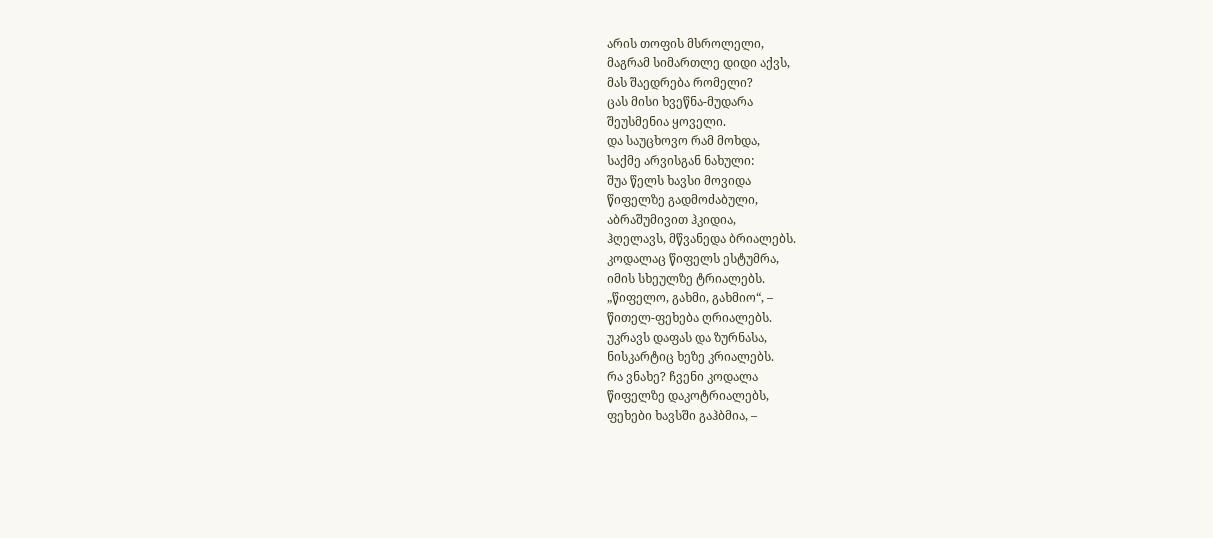არის თოფის მსროლელი,
მაგრამ სიმართლე დიდი აქვს,
მას შაედრება რომელი?
ცას მისი ხვეწნა-მუდარა
შეუსმენია ყოველი.
და საუცხოვო რამ მოხდა,
საქმე არვისგან ნახული:
შუა წელს ხავსი მოვიდა
წიფელზე გადმოძაბული,
აბრაშუმივით ჰკიდია,
ჰღელავს, მწვანედა ბრიალებს.
კოდალაც წიფელს ესტუმრა,
იმის სხეულზე ტრიალებს.
„წიფელო, გახმი, გახმიო“, –
წითელ-ფეხება ღრიალებს.
უკრავს დაფას და ზურნასა,
ნისკარტიც ხეზე კრიალებს.
რა ვნახე? ჩვენი კოდალა
წიფელზე დაკოტრიალებს,
ფეხები ხავსში გაჰბმია, –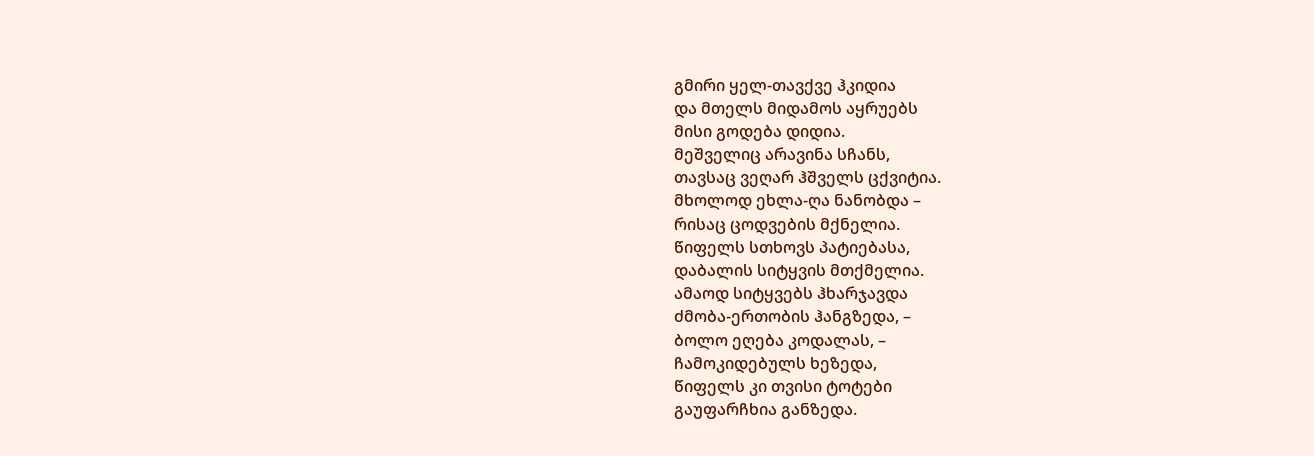გმირი ყელ-თავქვე ჰკიდია
და მთელს მიდამოს აყრუებს
მისი გოდება დიდია.
მეშველიც არავინა სჩანს,
თავსაც ვეღარ ჰშველს ცქვიტია.
მხოლოდ ეხლა-ღა ნანობდა –
რისაც ცოდვების მქნელია.
წიფელს სთხოვს პატიებასა,
დაბალის სიტყვის მთქმელია.
ამაოდ სიტყვებს ჰხარჯავდა
ძმობა-ერთობის ჰანგზედა, –
ბოლო ეღება კოდალას, –
ჩამოკიდებულს ხეზედა,
წიფელს კი თვისი ტოტები
გაუფარჩხია განზედა.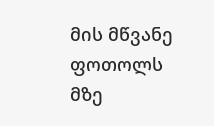მის მწვანე ფოთოლს მზე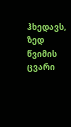ჰხედავს,
ზედ წვიმის ცვარი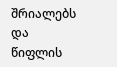შრიალებს
და წიფლის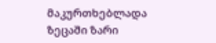მაკურთხებლადა
ზეცაში ზარი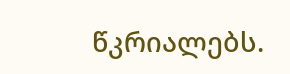წკრიალებს.